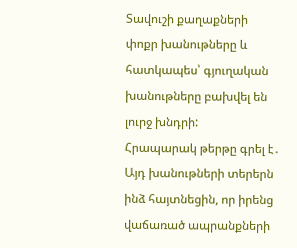Տավուշի քաղաքների փոքր խանութները և հատկապես՝ գյուղական խանութները բախվել են լուրջ խնդրի:
Հրապարակ թերթը գրել է․ Այդ խանութների տերերն ինձ հայտնեցին, որ իրենց վաճառած ապրանքների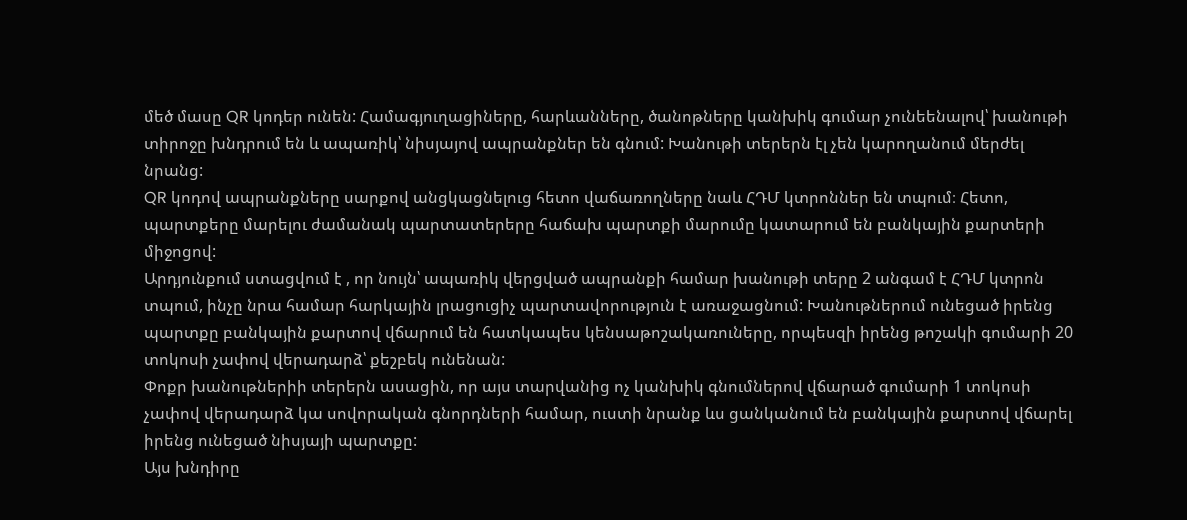մեծ մասը QR կոդեր ունեն: Համագյուղացիները, հարևանները, ծանոթները կանխիկ գումար չունեենալով՝ խանութի տիրոջը խնդրում են և ապառիկ՝ նիսյայով ապրանքներ են գնում: Խանութի տերերն էլ չեն կարողանում մերժել նրանց:
QR կոդով ապրանքները սարքով անցկացնելուց հետո վաճառողները նաև ՀԴՄ կտրոններ են տպում։ Հետո, պարտքերը մարելու ժամանակ պարտատերերը հաճախ պարտքի մարումը կատարում են բանկային քարտերի միջոցով:
Արդյունքում ստացվում է , որ նույն՝ ապառիկ վերցված ապրանքի համար խանութի տերը 2 անգամ է ՀԴՄ կտրոն տպում, ինչը նրա համար հարկային լրացուցիչ պարտավորություն է առաջացնում: Խանութներում ունեցած իրենց պարտքը բանկային քարտով վճարում են հատկապես կենսաթոշակառուները, որպեսզի իրենց թոշակի գումարի 20 տոկոսի չափով վերադարձ՝ քեշբեկ ունենան:
Փոքր խանութներիի տերերն ասացին, որ այս տարվանից ոչ կանխիկ գնումներով վճարած գումարի 1 տոկոսի չափով վերադարձ կա սովորական գնորդների համար, ուստի նրանք ևս ցանկանում են բանկային քարտով վճարել իրենց ունեցած նիսյայի պարտքը:
Այս խնդիրը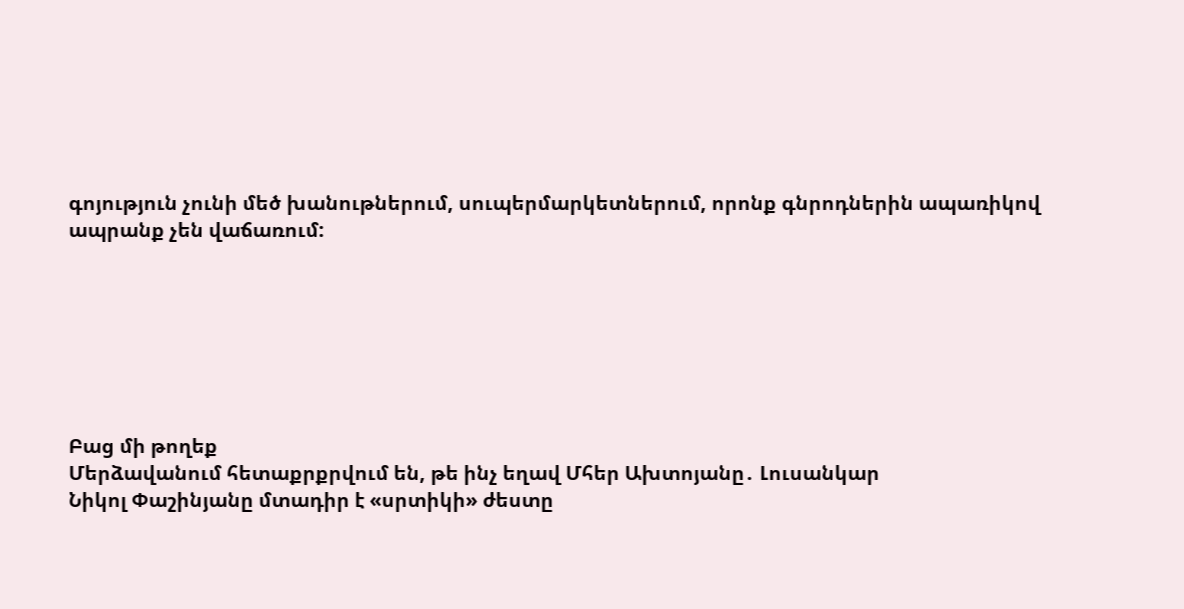գոյություն չունի մեծ խանութներում, սուպերմարկետներում, որոնք գնրոդներին ապառիկով ապրանք չեն վաճառում:







Բաց մի թողեք
Մերձավանում հետաքրքրվում են, թե ինչ եղավ Մհեր Ախտոյանը․ Լուսանկար
Նիկոլ Փաշինյանը մտադիր է «սրտիկի» ժեստը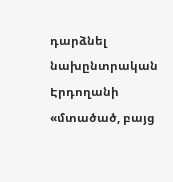դարձնել նախընտրական
Էրդողանի «մտածած, բայց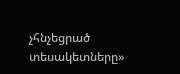չհնչեցրած տեսակետները»